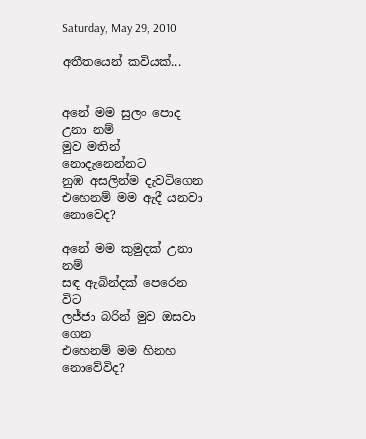Saturday, May 29, 2010

අතීතයෙන් කවියක්...


අනේ මම සුලං පොද උනා නම්
මුව මතින් නොදැනෙන්නට
නුඹ අසලින්ම දැවටිගෙන
එහෙනම් මම ඇදී යනවා නොවෙද?

අනේ මම කුමුදක් උනා නම්
සඳ ඇබින්දක් පෙරෙන විට
ලජ්ජා බරින් මුව ඔසවා ගෙන
එහෙනම් මම හිනහ නොවේවිද?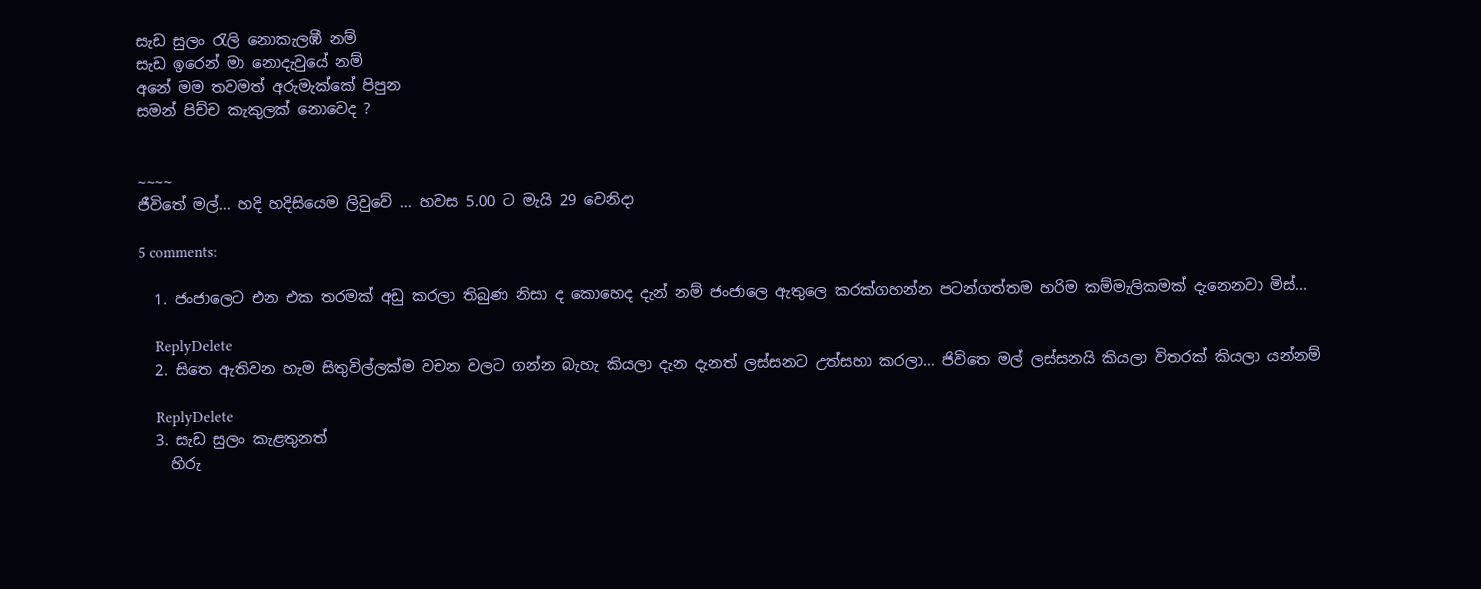සැඩ සුලං ‍රැලි නොකැලඹී නම්
සැඩ ඉරෙන් මා නොදැවුයේ නම්
අනේ මම තවමත් අරුමැක්කේ පිපුන
සමන් පිච්ච කැකුලක් නොවෙද ?


~~~~
ජීවිතේ මල්... හදි හදිසියෙම ලිවුවේ ... හවස 5.00 ට මැයි 29 වෙනිදා

5 comments:

  1. ජංජාලෙට එන එක තරමක් අඩු කරලා තිබුණ නිසා ද කොහෙද දැන් නම් ජංජාලෙ ඇතුලෙ කරක්ගහන්න පටන්ගත්තම හරිම කම්මැලිකමක් දැනෙනවා මිස්...

    ReplyDelete
  2. සිතෙ ඇතිවන හැම සිතුවිල්ලක්ම වචන වලට ගන්න බැහැ කියලා දැන දැනත් ලස්සනට උත්සහා කරලා... ජිවිතෙ මල් ලස්සනයි කියලා විතරක් කියලා යන්නම්

    ReplyDelete
  3. සැඩ සුලං ‍කැළතුනත්
    හිරු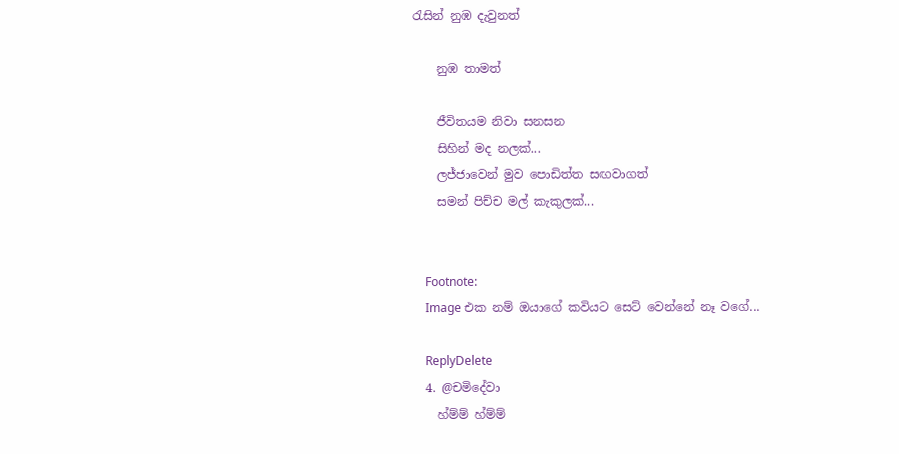රැසින් නුඹ දැවුනත්

    නුඹ තාමත්

    ජීවිතයම නිවා සනසන
    සිහින් මද නලක්...
    ලජ්ජාවෙන් මුව පොඩිත්ත සඟවාගත්
    සමන් පිච්ච මල් කැකුලක්...


    Footnote:
    Image එක නම් ඔයාගේ කවියට සෙට් වෙන්නේ නෑ වගේ...

    ReplyDelete
  4. @චමිදේවා
    හ්ම්ම් හ්ම්ම්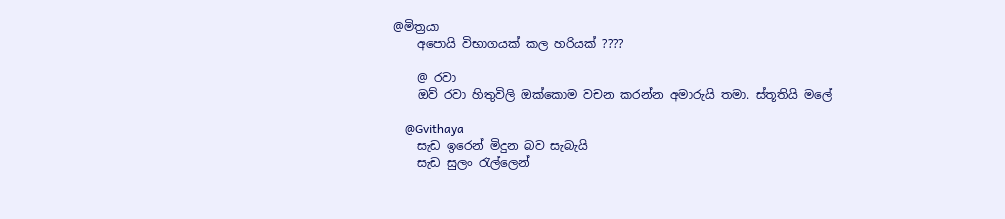@මිත්‍රයා
    අපොයි විභාගයක් කල හරියක් ????

    @ රවා
    ඔව් රවා හිතුවිලි ඔක්කොම වචන කරන්න අමාරුයි තමා. ස්තූතියි මලේ

    @Gvithaya
    සැඩ ඉරෙන් මිදුන බව සැබැයි
    සැඩ සුලං ‍රැල්ලෙන්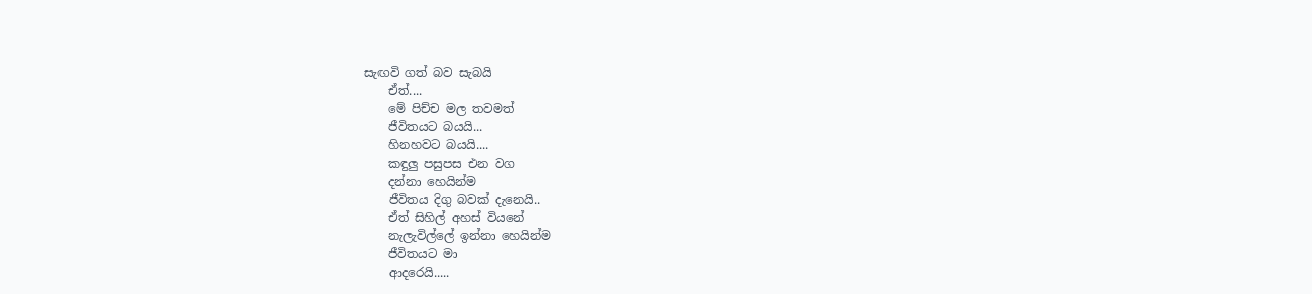සැඟවි ගත් බව සැබයි
    ඒත්....
    මේ පිච්ච මල තවමත්
    ජීවිතයට බයයි...
    හිනහවට බයයි....
    කඳුලු පසුපස එන වග
    දන්නා හෙයින්ම
    ජීවිතය දිගු බවක් දැනෙයි..
    ඒත් සිහිල් අහස් වියනේ
    නැලැවිල්ලේ ඉන්නා හෙයින්ම
    ජීවිතයට මා
    ආදරෙයි.....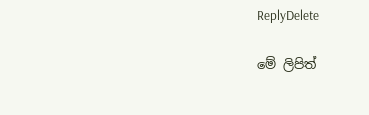ReplyDelete

මේ ලිපිත්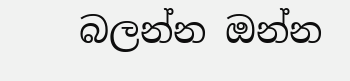බලන්න ඔන්න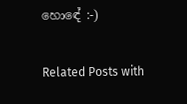හොඳේ :-)

Related Posts with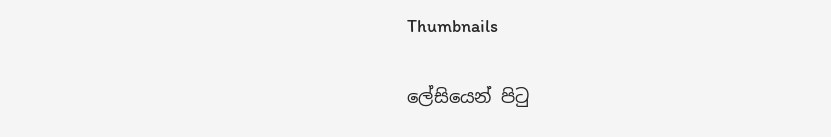Thumbnails

ලේසියෙන් පිටු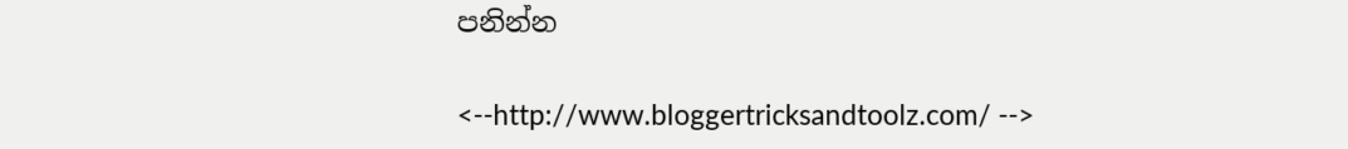පනින්න

<--http://www.bloggertricksandtoolz.com/ -->